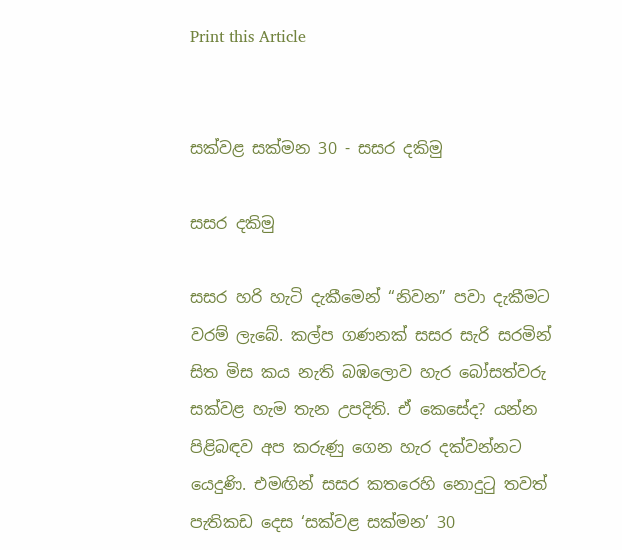Print this Article


සක්වළ සක්මන 30 - සසර දකිමු

සසර දකිමු

සසර හරි හැටි දැකීමෙන් “නිවන” පවා දැකීමට වරම් ලැබේ. කල්ප ගණනක් සසර සැරි සරමින් සිත මිස කය නැති බඹලොව හැර බෝසත්වරු සක්වළ හැම තැන උපදිති. ඒ කෙසේද? යන්න පිළිබඳව අප කරුණු ගෙන හැර දක්වන්නට යෙදුණි. එමඟින් සසර කතරෙහි නොදුටු තවත් පැතිකඩ දෙස ‘සක්වළ සක්මන’ 30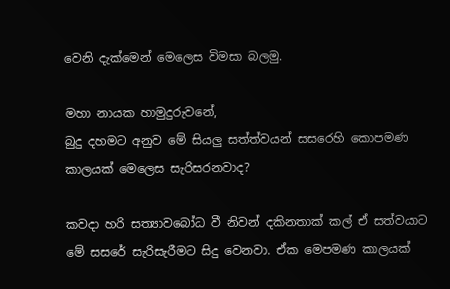වෙනි දැක්මෙන් මෙලෙස විමසා බලමු.

මහා නායක හාමුදුරුවනේ,
බුදු දහමට අනුව මේ සියලු සත්ත්වයන් සසරෙහි කොපමණ කාලයක් මෙලෙස සැරිසරනවාද?

කවදා හරි සත්‍යාවබෝධ වී නිවන් දකිනතාක් කල් ඒ සත්වයාට මේ සසරේ සැරිසැරීමට සිදු වෙනවා. ඒක මෙපමණ කාලයක්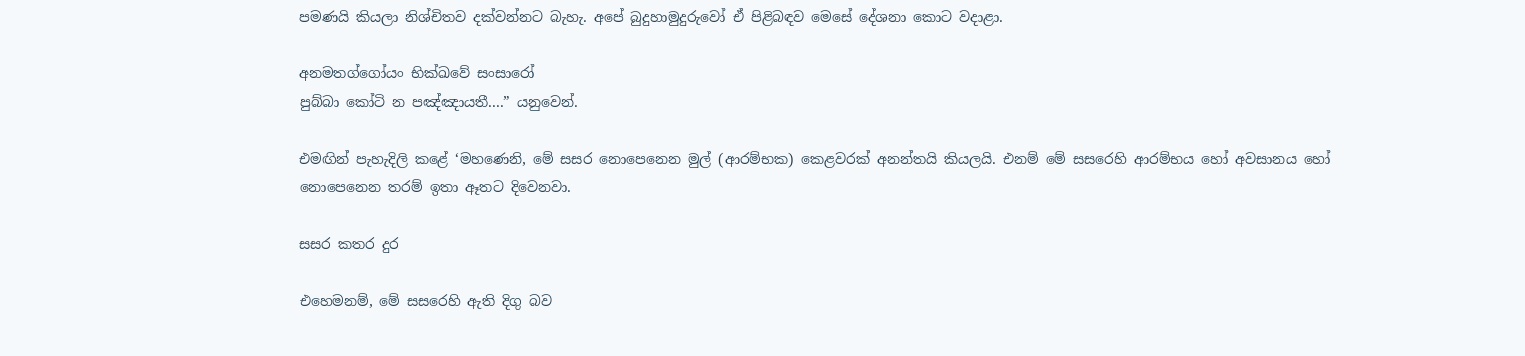පමණයි කියලා නිශ්චිතව දක්වන්නට බැහැ. අපේ බුදුහාමුදුරුවෝ ඒ පිළිබඳව මෙසේ දේශනා කොට වදාළා.

අනමතග්ගෝයං භික්ඛවේ සංසාරෝ
පුබ්බා කෝටි න පඤ්ඤායතී....” යනුවෙන්.

එමඟින් පැහැදිලි කළේ ‘මහණෙනි, මේ සසර නොපෙනෙන මුල් (ආරම්භක) කෙළවරක් අනන්තයි කියලයි. එනම් මේ සසරෙහි ආරම්භය හෝ අවසානය හෝ නොපෙනෙන තරම් ඉතා ඈතට දිවෙනවා.

සසර කතර දුර

එහෙමනම්, මේ සසරෙහි ඇති දිගු බව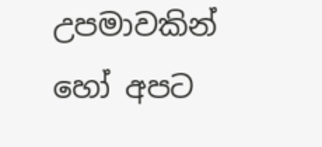උපමාවකින් හෝ අපට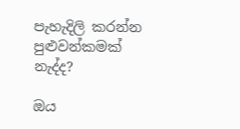පැහැදිලි කරන්න පුළුවන්කමක් නැද්ද?

ඔය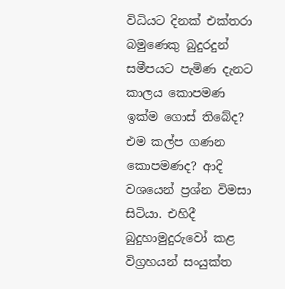විධියට දිනක් එක්තරා බමුණෙකු බුදුරදුන් සමීපයට පැමිණ දැනට කාලය කොපමණ ඉක්ම ගොස් තිබේද? එම කල්ප ගණන කොපමණද? ආදි වශයෙන් ප්‍රශ්න විමසා සිටියා. එහිදී බුදුහාමුදුරුවෝ කළ විග්‍රහයන් සංයුක්ත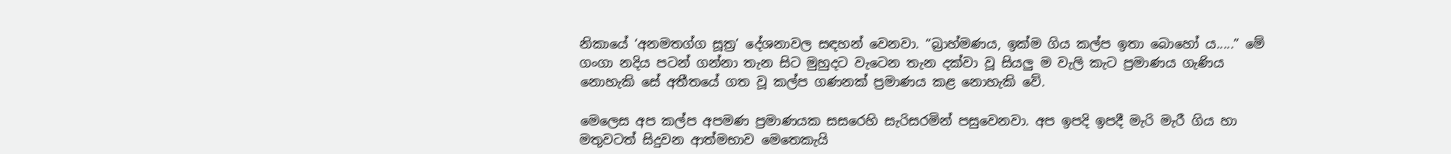නිකායේ ‘අනමතග්ග සූත්‍ර’ දේශනාවල සඳහන් වෙනවා. “බ්‍රාහ්මණය, ඉක්ම ගිය කල්ප ඉතා බොහෝ ය.....” මේ ගංගා නදිය පටන් ගන්නා තැන සිට මුහුදට වැටෙන තැන දක්වා වූ සියලු ම වැලි කැට ප්‍රමාණය ගැණිය නොහැකි සේ අතීතයේ ගත වූ කල්ප ගණනක් ප්‍රමාණය කළ නොහැකි වේ.

මෙලෙස අප කල්ප අපමණ ප්‍රමාණයක සසරෙහි සැරිසරමින් පසුවෙනවා. අප ඉපදි ඉපදී මැරි මැරී ගිය හා මතුවටත් සිදුවන ආත්මභාව මෙතෙකැයි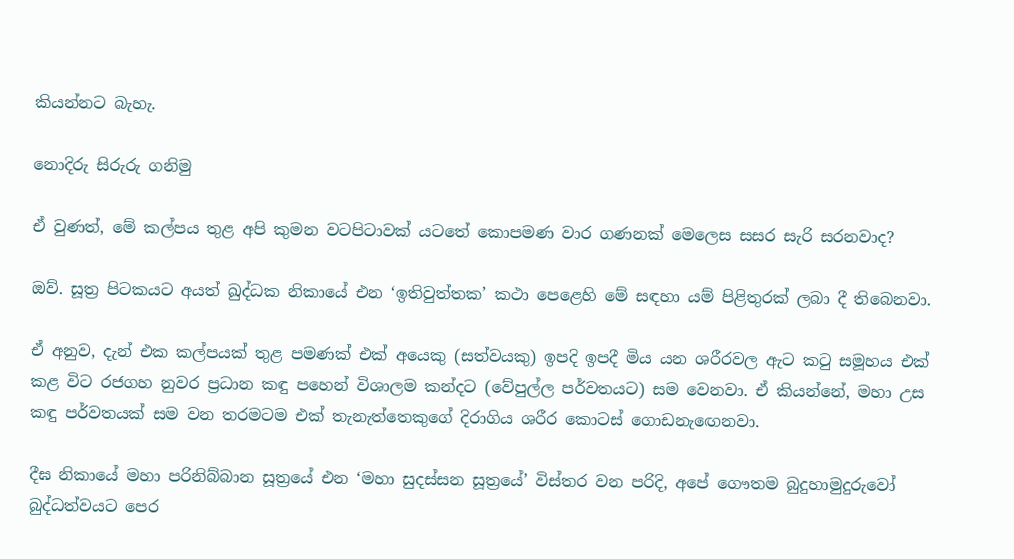කියන්නට බැහැ.

නොදිරු සිරුරු ගනිමු

ඒ වුණත්, මේ කල්පය තුළ අපි කුමන වටපිටාවක් යටතේ කොපමණ වාර ගණනක් මෙලෙස සසර සැරි සරනවාද?

ඔව්. සූත්‍ර පිටකයට අයත් ඛුද්ධක නිකායේ එන ‘ඉතිවුත්තක’ කථා පෙළෙහි මේ සඳහා යම් පිළිතුරක් ලබා දී තිබෙනවා.

ඒ අනුව, දැන් එක කල්පයක් තුළ පමණක් එක් අයෙකු (සත්වයකු) ඉපදි ඉපදී මිය යන ශරීරවල ඇට කටු සමූහය එක් කළ විට රජගහ නුවර ප්‍රධාන කඳු පහෙන් විශාලම කන්දට (වේපුල්ල පර්වතයට) සම වෙනවා. ඒ කියන්නේ, මහා උස කඳු පර්වතයක් සම වන තරමටම එක් තැනැත්තෙකුගේ දිරාගිය ශරීර කොටස් ගොඩනැඟෙනවා.

දීඝ නිකායේ මහා පරිනිබ්බාන සූත්‍රයේ එන ‘මහා සුදස්සන සූත්‍රයේ’ විස්තර වන පරිදි, අපේ ගෞතම බුදුහාමුදුරුවෝ බුද්ධත්වයට පෙර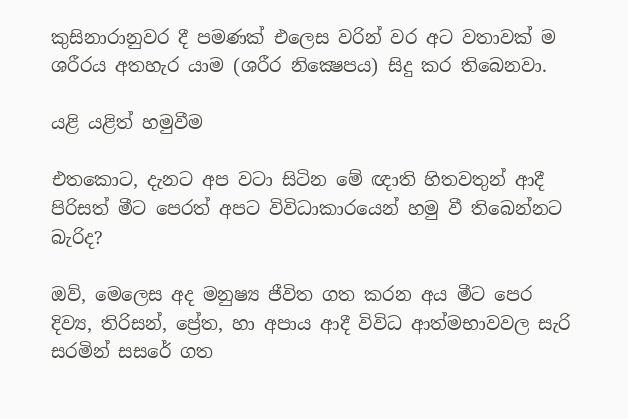කුසිනාරානුවර දී පමණක් එලෙස වරින් වර අට වතාවක් ම ශරීරය අතහැර යාම (ශරීර නික්‍ෂෙපය) සිදු කර තිබෙනවා.

යළි යළිත් හමුවීම

එතකොට, දැනට අප වටා සිටින මේ ඥාති හිතවතුන් ආදී පිරිසත් මීට පෙරත් අපට විවිධාකාරයෙන් හමු වී තිබෙන්නට බැරිද?

ඔව්, මෙලෙස අද මනුෂ්‍ය ජීවිත ගත කරන අය මීට පෙර දිව්‍ය, තිරිසන්, ප්‍රේත, හා අපාය ආදී විවිධ ආත්මභාවවල සැරි සරමින් සසරේ ගත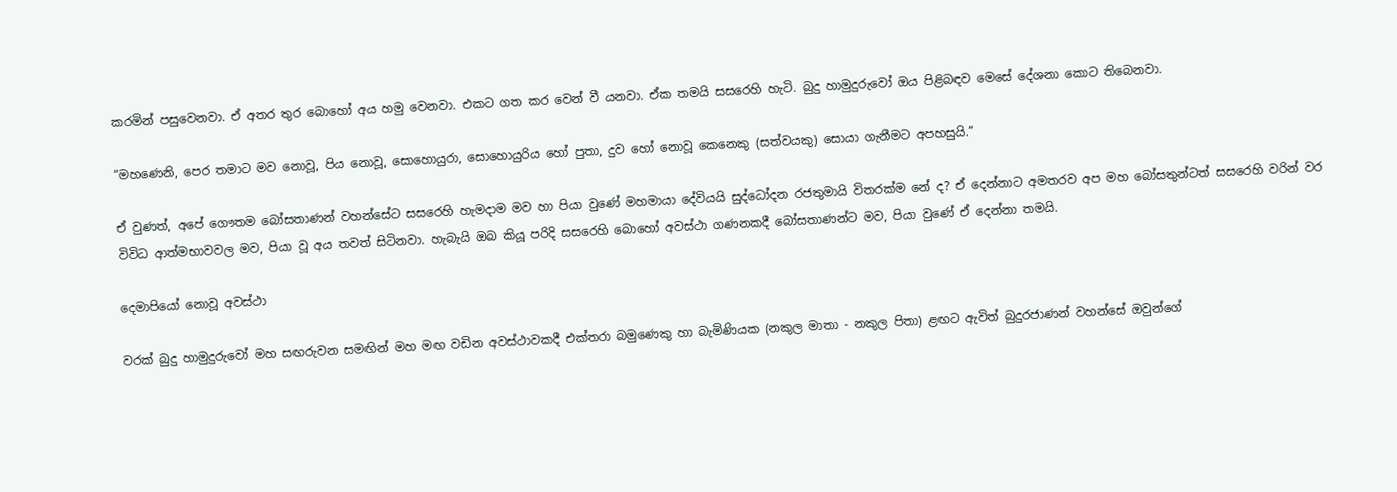කරමින් පසුවෙනවා. ඒ අතර තුර බොහෝ අය හමු වෙනවා. එකට ගත කර වෙන් වී යනවා. ඒක තමයි සසරෙහි හැටි. බුදු හාමුදුරුවෝ ඔය පිළිබඳව මෙසේ දේශනා කොට තිබෙනවා.

“මහණෙනි, පෙර තමාට මව නොවූ, පිය නොවූ, සොහොයුරා, සොහොයුරිය හෝ පුතා, දුව හෝ නොවූ කෙනෙකු (සත්වයකු) සොයා ගැනීමට අපහසුයි.”

ඒ වුණත්, අපේ ගෞතම බෝසතාණන් වහන්සේට සසරෙහි හැමදාම මව හා පියා වුණේ මහමායා දේවියයි සුද්ධෝදන රජතුමායි විතරක්ම නේ ද? ඒ දෙන්නාට අමතරව අප මහ බෝසතුන්ටත් සසරෙහි වරින් වර විවිධ ආත්මභාවවල මව, පියා වූ අය තවත් සිටිනවා. හැබැයි ඔබ කියූ පරිදි සසරෙහි බොහෝ අවස්ථා ගණනකදී බෝසතාණන්ට මව, පියා වුණේ ඒ දෙන්නා තමයි.

දෙමාපියෝ නොවූ අවස්ථා

වරක් බුදු හාමුදුරුවෝ මහ සඟරුවන සමඟින් මහ මඟ වඩින අවස්ථාවකදී එක්තරා බමුණෙකු හා බැමිණියක (නකුල මාතා - නකුල පිතා) ළඟට ඇවිත් බුදුරජාණන් වහන්සේ ඔවුන්ගේ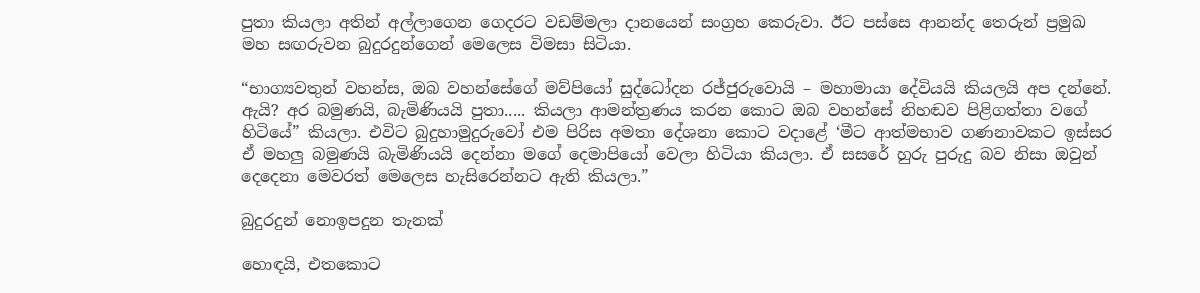පුතා කියලා අතින් අල්ලාගෙන ගෙදරට වඩම්මලා දානයෙන් සංග්‍රහ කෙරුවා. ඊට පස්සෙ ආනන්ද තෙරුන් ප්‍රමුඛ මහ සඟරුවන බුදුරදුන්ගෙන් මෙලෙස විමසා සිටියා.

“භාග්‍යවතුන් වහන්ස, ඔබ වහන්සේගේ මව්පියෝ සුද්ධෝදන රජ්ජුරුවොයි – මහාමායා දේවියයි කියලයි අප දන්නේ. ඇයි? අර බමුණයි, බැමිණියයි පුතා..... කියලා ආමන්ත්‍රණය කරන කොට ඔබ වහන්සේ නිහඬව පිළිගත්තා වගේ හිටියේ” කියලා. එවිට බුදුහාමුදුරුවෝ එම පිරිස අමතා දේශනා කොට වදාළේ ‘මීට ආත්මභාව ගණනාවකට ඉස්සර ඒ මහලු බමුණයි බැමිණියයි දෙන්නා මගේ දෙමාපියෝ වෙලා හිටියා කියලා. ඒ සසරේ හුරු පුරුදු බව නිසා ඔවුන් දෙදෙනා මෙවරත් මෙලෙස හැසිරෙන්නට ඇති කියලා.”

බුදුරදුන් නොඉපදුන තැනක්

හොඳයි, එතකොට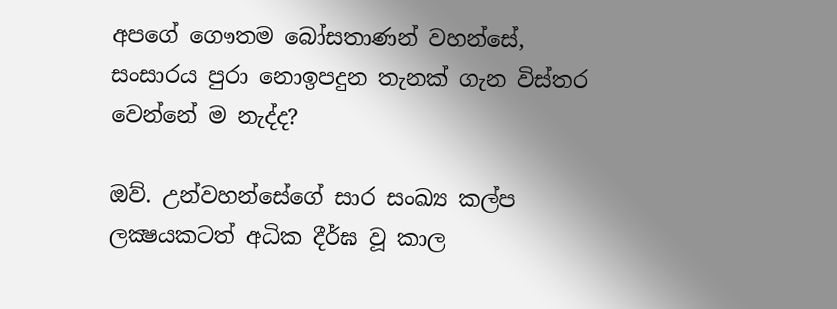අපගේ ගෞතම බෝසතාණන් වහන්සේ, සංසාරය පුරා නොඉපදුන තැනක් ගැන විස්තර වෙන්නේ ම නැද්ද?

ඔව්. උන්වහන්සේගේ සාර සංඛ්‍ය කල්ප ලක්‍ෂයකටත් අධික දීර්ඝ වූ කාල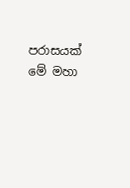පරාසයක් මේ මහා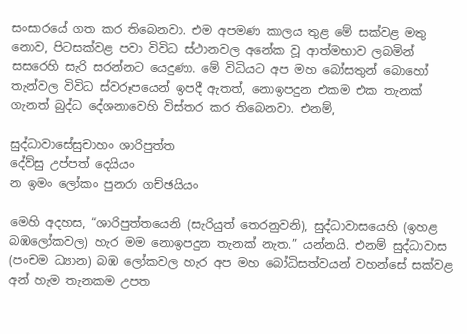සංසාරයේ ගත කර තිබෙනවා. එම අපමණ කාලය තුළ මේ සක්වළ මතු නොව, පිටසක්වළ පවා විවිධ ස්ථානවල අනේක වූ ආත්මභාව ලබමින් සසරෙහි සැරි සරන්නට යෙදුණා. මේ විධියට අප මහ බෝසතුන් බොහෝ තැන්වල විවිධ ස්වරූපයෙන් ඉපදී ඇතත්, නොඉපදුන එකම එක තැනක් ගැනත් බුද්ධ දේශනාවෙහි විස්තර කර තිබෙනවා. එනම්,

සුද්ධාවාසේසුචාහං ශාරිපුත්ත
දේව්සු උප්පත් දෙයියං
න ඉමං ලෝකං පුනරා ගච්ඡයියං

මෙහි අදහස, “ශාරිපුත්තයෙනි (සැරියුත් තෙරනුවනි), සුද්ධාවාසයෙහි (ඉහළ බඹලෝකවල) හැර මම නොඉපදුන තැනක් නැත.” යන්නයි. එනම් සුද්ධාවාස (පංචම ධ්‍යාන) බඹ ලෝකවල හැර අප මහ බෝධිසත්වයන් වහන්සේ සක්වළ අන් හැම තැනකම උපත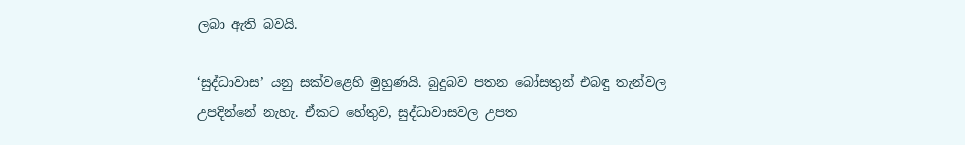ලබා ඇති බවයි.

‘සුද්ධාවාස’ යනු සක්වළෙහි මුහුණයි. බුදුබව පතන බෝසතුන් එබඳු තැන්වල උපදින්නේ නැහැ. ඒකට හේතුව, සුද්ධාවාසවල උපත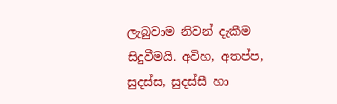ලැබුවාම නිවන් දැකීම සිදුවීමයි. අවිහ, අතප්ප, සුදස්ස, සුදස්සී හා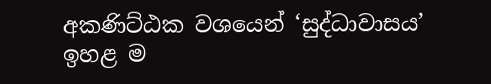අකණිට්ඨක වශයෙන් ‘සුද්ධාවාසය’ ඉහළ ම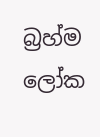බ්‍රහ්ම ලෝක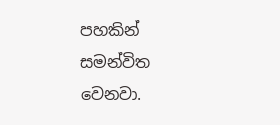පහකින් සමන්විත වෙනවා.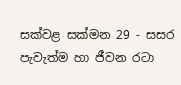සක්වළ සක්මන 29 - සසර පැවැත්ම හා ජීවන රටා